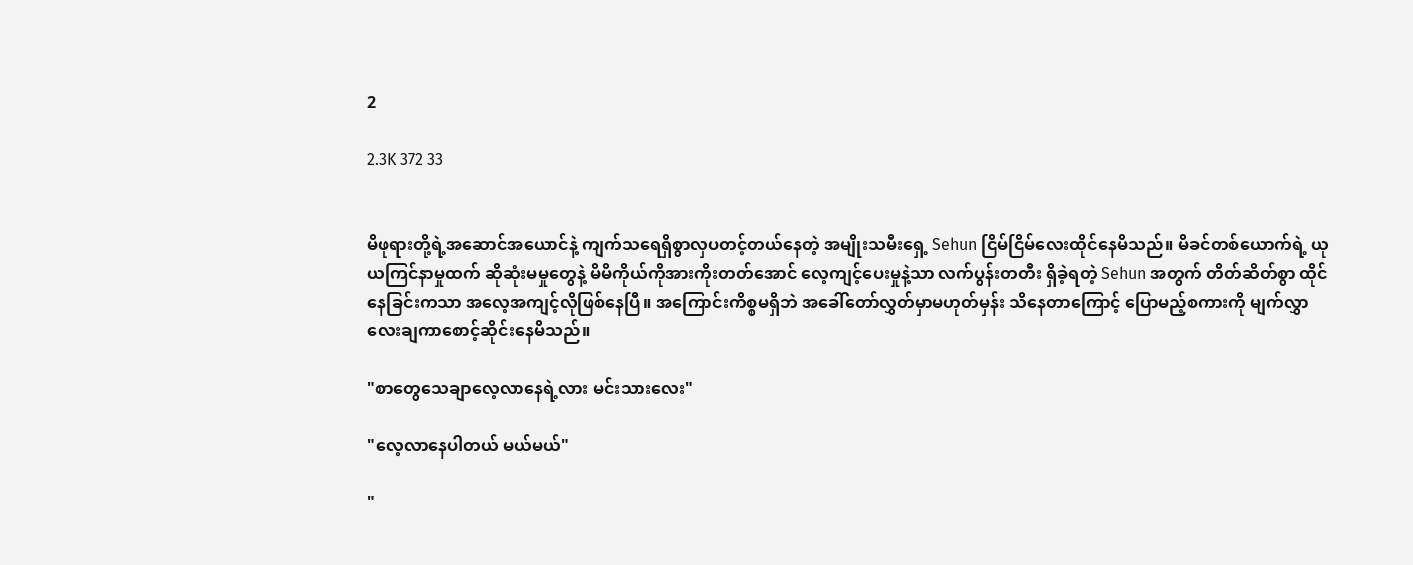2

2.3K 372 33


မိဖုရားတို့ရဲ့အဆောင်အယောင်နဲ့ ကျက်သရေရှိစွာလှပတင့်တယ်နေတဲ့ အမျိုးသမီးရှေ့ Sehun ငြိမ်ငြိမ်လေးထိုင်နေမိသည်။ မိခင်တစ်ယောက်ရဲ့ ယုယကြင်နာမှုထက် ဆိုဆုံးမမှုတွေနဲ့ မိမိကိုယ်ကိုအားကိုးတတ်အောင် လေ့ကျင့်ပေးမှုနဲ့သာ လက်ပွန်းတတီး ရှိခဲ့ရတဲ့ Sehun အတွက် တိတ်ဆိတ်စွာ ထိုင်နေခြင်းကသာ အလေ့အကျင့်လိုဖြစ်နေပြီ။ အကြောင်းကိစ္စမရှိဘဲ အခေါ်တော်လွှတ်မှာမဟုတ်မှန်း သိနေတာကြောင့် ပြောမည့်စကားကို မျက်လွှာလေးချကာစောင့်ဆိုင်းနေမိသည်။

"စာတွေသေချာလေ့လာနေရဲ့လား မင်းသားလေး"

"လေ့လာနေပါတယ် မယ်မယ်"

"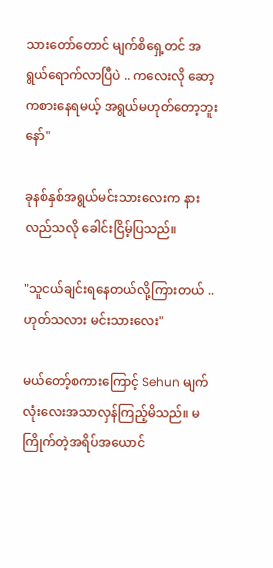သားတော်တောင် မျက်စိရှေ့တင် အရွယ်ရောက်လာပြီပဲ .. ကလေးလို ဆော့ကစားနေရမယ့် အရွယ်မဟုတ်တော့ဘူးနော်"

ခုနစ်နှစ်အရွယ်မင်းသားလေးက နားလည်သလို ခေါင်းငြိမ့်ပြသည်။

"သူငယ်ချင်းရနေတယ်လို့ကြားတယ် .. ဟုတ်သလား မင်းသားလေး"

မယ်တော့်စကားကြောင့် Sehun မျက်လုံးလေးအသာလှန်ကြည့်မိသည်။ မကြိုက်တဲ့အရိပ်အယောင်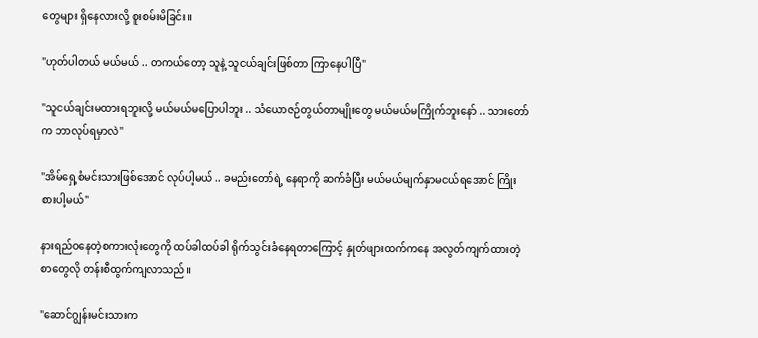တွေများ ရှိနေလားလို့ စူးစမ်းမိခြင်း။

"ဟုတ်ပါတယ် မယ်မယ် .. တကယ်တော့ သူနဲ့ သူငယ်ချင်းဖြစ်တာ ကြာနေပါပြီ"

"သူငယ်ချင်းမထားရဘူးလို့ မယ်မယ်မပြောပါဘူး .. သံယောဇဉ်တွယ်တာမျိုးတွေ မယ်မယ်မကြိုက်ဘူးနော် .. သားတော်က ဘာလုပ်ရမှာလဲ"

"အိမ်ရှေ့စံမင်းသားဖြစ်အောင် လုပ်ပါ့မယ် .. ခမည်းတော်ရဲ့ နေရာကို ဆက်ခံပြီး မယ်မယ်မျက်နှာမငယ်ရအောင် ကြိုးစားပါ့မယ်"

နားရည်ဝနေတဲ့စကားလုံးတွေကို ထပ်ခါထပ်ခါ ရိုက်သွင်းခံနေရတာကြောင့် နှုတ်ဖျားထက်ကနေ အလွတ်ကျက်ထားတဲ့စာတွေလို တန်းစီထွက်ကျလာသည်။

"ဆောင်ဂျွန်းမင်းသားက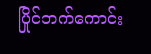ပြိုင်ဘက်ကောင်း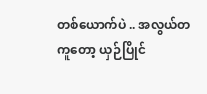တစ်ယောက်ပဲ .. အလွယ်တကူတော့ ယှဉ်ပြိုင်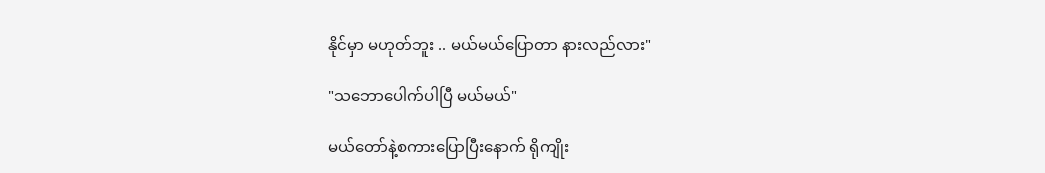နိုင်မှာ မဟုတ်ဘူး .. မယ်မယ်ပြောတာ နားလည်လား"

"သဘောပေါက်ပါပြီ မယ်မယ်"

မယ်တော်နဲ့စကားပြောပြီးနောက် ရိုကျိုး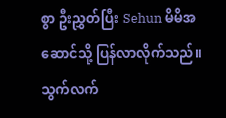စွာ ဦးညွှတ်ပြီး Sehun မိမိအဆောင်သို့ ပြန်လာလိုက်သည်။ သွက်လက်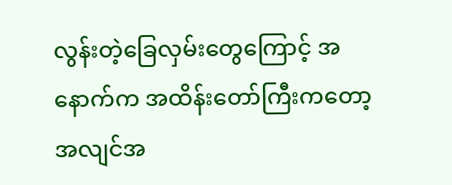လွန်းတဲ့ခြေလှမ်းတွေကြောင့် အနောက်က အထိန်းတော်ကြီးကတော့ အလျင်အ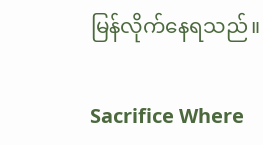မြန်လိုက်နေရသည်။

Sacrifice Where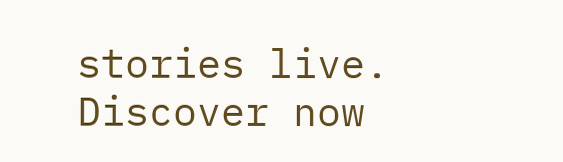stories live. Discover now